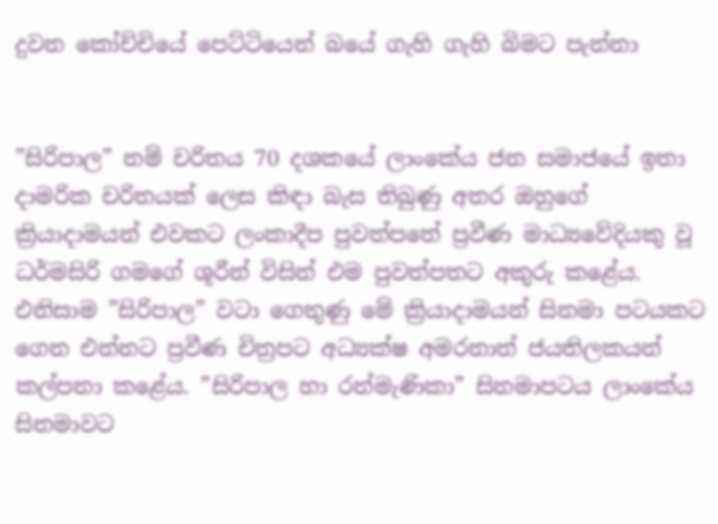දුවන කෝච්චියේ පෙට්ටියෙන් බයේ ගැහි ගැහි බිමට පැන්නා


”සිරිපාල” නම් චරිතය 70 දශකයේ ලාංකේය ජන සමාජයේ ඉතා දාමරික චරිතයක් ලෙස කිඳා බැස තිබුණු අතර ඔහුගේ ක්‍රියාදාමයන් එවකට ලංකාදීප පුවත්පතේ ප්‍රවීණ මාධ්‍යවේදියකු වූ ධර්මසිරි ගමගේ ශූරීන් විසින් එම පුවත්පතට අකුරු කළේය. එනිසාම ”සිරිපාල” වටා ගෙතුණු මේ ක්‍රියාදාමයන් සිනමා පටයකට ගෙන එන්නට ප්‍රවීණ චිත්‍රපට අධ්‍යක්ෂ අමරනාත් ජයතිලකයන් කල්පනා කළේය. ”සිරිපාල හා රන්මැණිකා” සිනමාපටය ලාංකේය සිනමාවට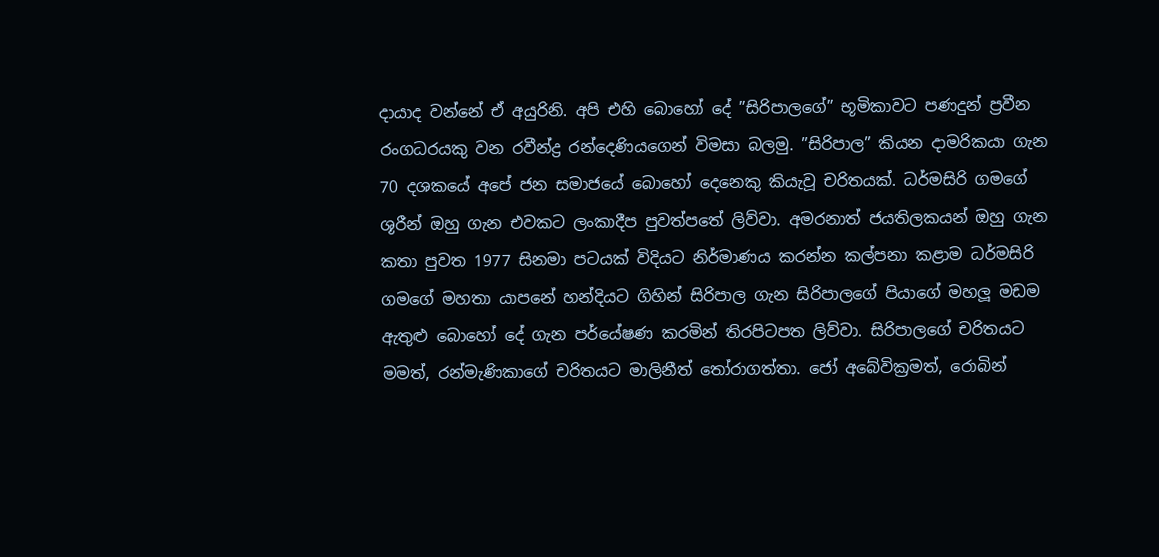දායාද වන්නේ ඒ අයුරිනි. අපි එහි බොහෝ දේ ”සිරිපාලගේ” භූමිකාවට පණදුන් ප්‍රවීන රංගධරයකු වන රවීන්ද්‍ර රන්දෙණියගෙන් විමසා බලමු. ”සිරිපාල” කියන දාමරිකයා ගැන 70 දශකයේ අපේ ජන සමාජයේ බොහෝ දෙනෙකු කියැවූ චරිතයක්. ධර්මසිරි ගමගේ ශූරීන් ඔහු ගැන එවකට ලංකාදීප පුවත්පතේ ලිව්වා. අමරනාත් ජයතිලකයන් ඔහු ගැන කතා පුවත 1977 සිනමා පටයක් විදියට නිර්මාණය කරන්න කල්පනා කළාම ධර්මසිරි ගමගේ මහතා යාපනේ හන්දියට ගිහින් සිරිපාල ගැන සිරිපාලගේ පියාගේ මහලූ මඩම ඇතුළු බොහෝ දේ ගැන පර්යේෂණ කරමින් තිරපිටපත ලිව්වා. සිරිපාලගේ චරිතයට මමත්, රන්මැණිකාගේ චරිතයට මාලිනීත් තෝරාගත්තා. ජෝ අබේවික්‍රමත්, රොබින්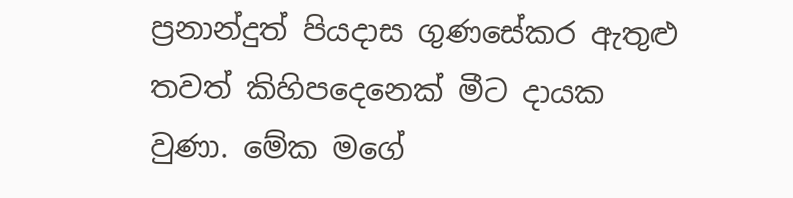ප්‍රනාන්දුත් පියදාස ගුණසේකර ඇතුළු තවත් කිහිපදෙනෙක් මීට දායක වුණා. මේක මගේ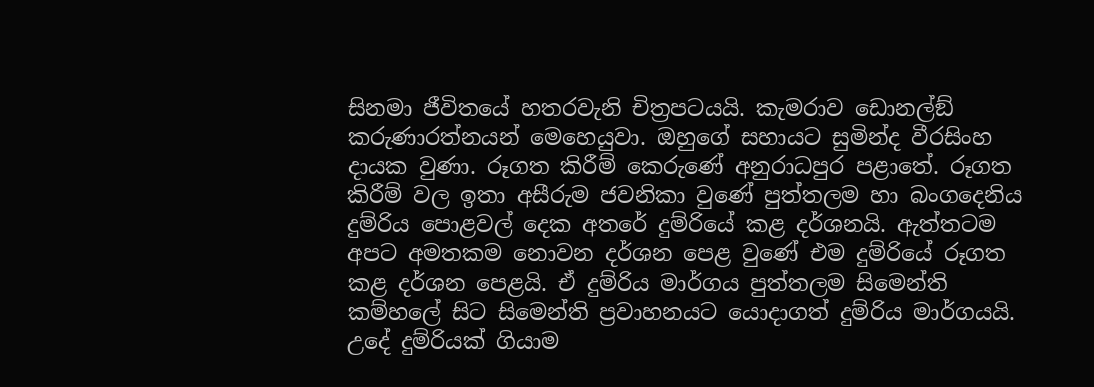සිනමා ජීවිතයේ හතරවැනි චිත්‍රපටයයි. කැමරාව ඩොනල්ඞ් කරුණාරත්නයන් මෙහෙයුවා. ඔහුගේ සහායට සුමින්ද වීරසිංහ දායක වුණා. රූගත කිරීම් කෙරුණේ අනුරාධපුර පළාතේ. රූගත කිරීම් වල ඉතා අසීරුම ජවනිකා වුණේ පුත්තලම හා බංගදෙනිය දුම්රිය පොළවල් දෙක අතරේ දුම්රියේ කළ දර්ශනයි. ඇත්තටම අපට අමතකම නොවන දර්ශන පෙළ වුණේ එම දුම්රියේ රූගත කළ දර්ශන පෙළයි. ඒ දුම්රිය මාර්ගය පුත්තලම සිමෙන්ති කම්හලේ සිට සිමෙන්ති ප්‍රවාහනයට යොදාගත් දුම්රිය මාර්ගයයි. උදේ දුම්රියක් ගියාම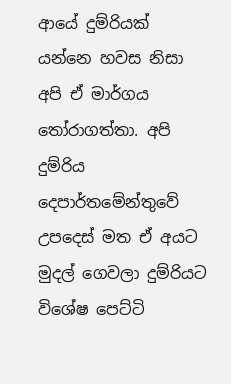ආයේ දුම්රියක් යන්නෙ හවස නිසා අපි ඒ මාර්ගය තෝරාගත්තා. අපි දුම්රිය දෙපාර්තමේන්තුවේ උපදෙස් මත ඒ අයට මුදල් ගෙවලා දුම්රියට විශේෂ පෙට්ටි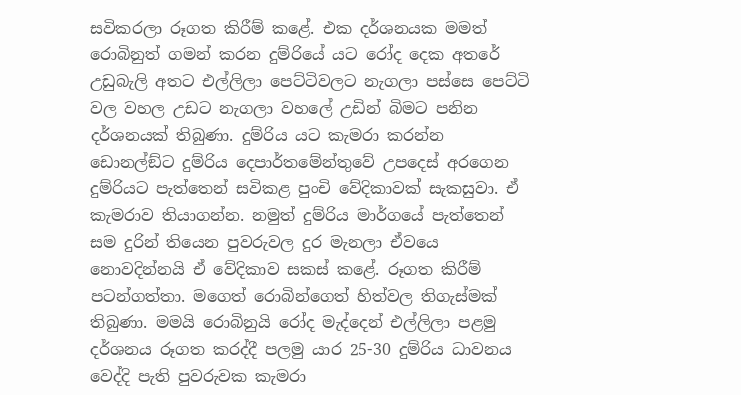සවිකරලා රූගත කිරීම් කළේ. එක දර්ශනයක මමත් රොබිනුත් ගමන් කරන දුම්රියේ යට රෝද දෙක අතරේ උඩුබැලි අතට එල්ලිලා පෙට්ටිවලට නැගලා පස්සෙ පෙට්ටි වල වහල උඩට නැගලා වහලේ උඩින් බිමට පනින දර්ශනයක් තිබුණා. දුම්රිය යට කැමරා කරන්න ඩොනල්ඞ්ට දුම්රිය දෙපාර්තමේන්තුවේ උපදෙස් අරගෙන දුම්රියට පැත්තෙන් සවිකළ පුංචි වේදිකාවක් සැකසුවා. ඒ කැමරාව තියාගන්න. නමුත් දුම්රිය මාර්ගයේ පැත්තෙන් සම දුරින් තියෙන පුවරුවල දුර මැනලා ඒවයෙ නොවදින්නයි ඒ වේදිකාව සකස් කළේ. රූගත කිරීම් පටන්ගත්තා. මගෙත් රොබින්ගෙත් හිත්වල තිගැස්මක් තිබුණා. මමයි රොබිනුයි රෝද මැද්දෙන් එල්ලිලා පළමු දර්ශනය රූගත කරද්දී පලමු යාර 25-30 දුම්රිය ධාවනය වෙද්දි පැති පුවරුවක කැමරා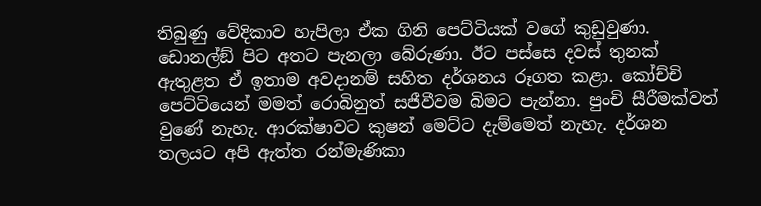තිබුණු වේදිකාව හැපිලා ඒක ගිනි පෙට්ටියක් වගේ කුඩුවුණා. ඩොනල්ඞ් පිට අතට පැනලා බේරුණා. ඊට පස්සෙ දවස් තුනක් ඇතුළත ඒ ඉතාම අවදානම් සහිත දර්ශනය රූගත කළා. කෝච්චි පෙට්ටියෙන් මමත් රොබිනුත් සජීවීවම බිමට පැන්නා. පුංචි සීරීමක්වත් වුණේ නැහැ. ආරක්ෂාවට කුෂන් මෙට්ට දැම්මෙත් නැහැ. දර්ශන තලයට අපි ඇත්ත රන්මැණිකා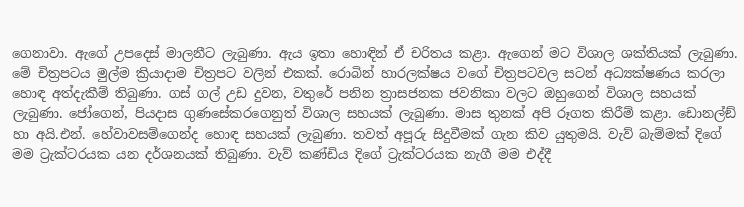ගෙනාවා. ඇගේ උපදෙස් මාලනීට ලැබුණා. ඇය ඉතා හොඳින් ඒ චරිතය කළා. ඇගෙන් මට විශාල ශක්තියක් ලැබුණා. මේ චිත්‍රපටය මුල්ම ක්‍රියාදාම චිත්‍රපට වලින් එකක්. රොබින් හාරලක්ෂය වගේ චිත්‍රපටවල සටන් අධ්‍යක්ෂණය කරලා හොඳ අත්දැකීම් තිබුණා. ගස් ගල් උඩ දුවන, වතුරේ පනින ත්‍රාසජනක ජවනිකා වලට ඔහුගෙන් විශාල සහයක් ලැබුණා. ජෝගෙන්, පියදාස ගුණසේකරගෙනුත් විශාල සහයක් ලැබුණා. මාස තුනක් අපි රූගත කිරීම් කළා. ඩොනල්ඞ් හා අයි.එන්. හේවාවසම්ගෙන්ද හොඳ සහයක් ලැබුණා. තවත් අපූරු සිදුවීමක් ගැන කිව යුතුමයි. වැව් බැම්මක් දිගේ මම ට්‍රැක්ටරයක යන දර්ශනයක් තිබුණා. වැව් කණ්ඩිය දිගේ ට්‍රැක්ටරයක නැගී මම එද්දී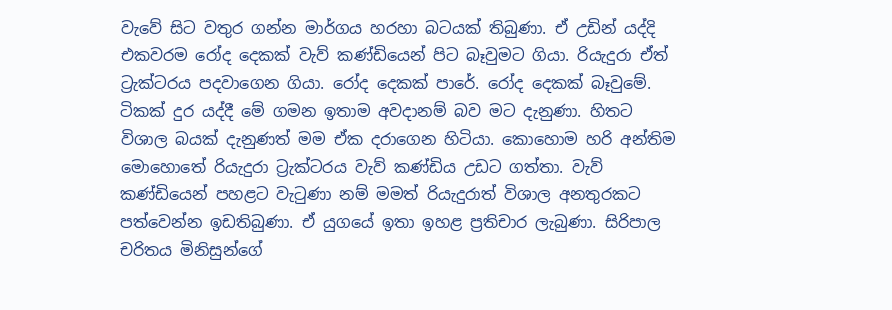වැවේ සිට වතුර ගන්න මාර්ගය හරහා බටයක් තිබුණා. ඒ උඩින් යද්දි එකවරම රෝද දෙකක් වැව් කණ්ඩියෙන් පිට බෑවුමට ගියා. රියැදුරා ඒත් ට්‍රැක්ටරය පදවාගෙන ගියා. රෝද දෙකක් පාරේ. රෝද දෙකක් බෑවුමේ. ටිකක් දුර යද්දී මේ ගමන ඉතාම අවදානම් බව මට දැනුණා. හිතට විශාල බයක් දැනුණත් මම ඒක දරාගෙන හිටියා. කොහොම හරි අන්තිම මොහොතේ රියැදුරා ට්‍රැක්ටරය වැව් කණ්ඩිය උඩට ගත්තා. වැව් කණ්ඩියෙන් පහළට වැටුණා නම් මමත් රියැදුරාත් විශාල අනතුරකට පත්වෙන්න ඉඩතිබුණා. ඒ යුගයේ ඉතා ඉහළ ප්‍රතිචාර ලැබුණා. සිරිපාල චරිතය මිනිසුන්ගේ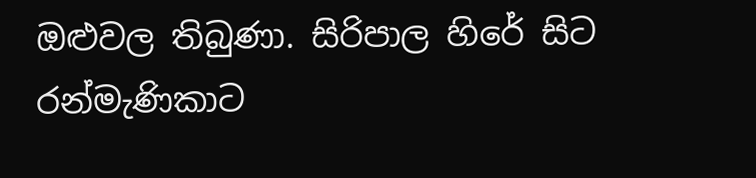ඔළුවල තිබුණා. සිරිපාල හිරේ සිට රන්මැණිකාට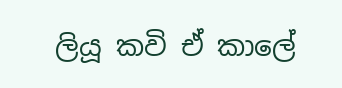ලියූ කවි ඒ කාලේ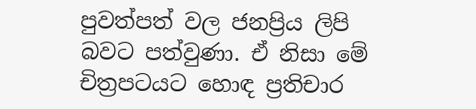පුවත්පත් වල ජනප්‍රිය ලිපි බවට පත්වුණා. ඒ නිසා මේ චිත්‍රපටයට හොඳ ප්‍රතිචාර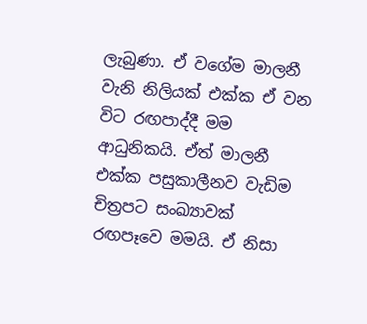ලැබුණා. ඒ වගේම මාලනී වැනි නිලියක් එක්ක ඒ වන විට රඟපාද්දී මම ආධුනිකයි. ඒත් මාලනී එක්ක පසුකාලීනව වැඩිම චිත්‍රපට සංඛ්‍යාවක් රඟපෑවෙ මමයි. ඒ නිසා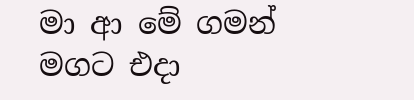මා ආ මේ ගමන් මගට එදා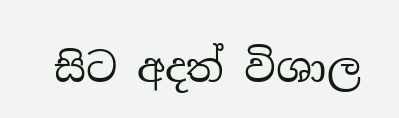සිට අදත් විශාල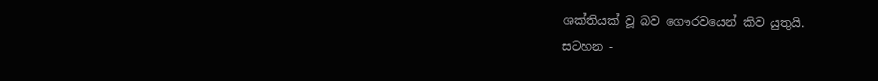ශක්තියක් වූ බව ගෞරවයෙන් කිව යුතුයි.
සටහන -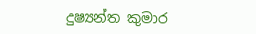දුෂ්‍යන්ත කුමාර